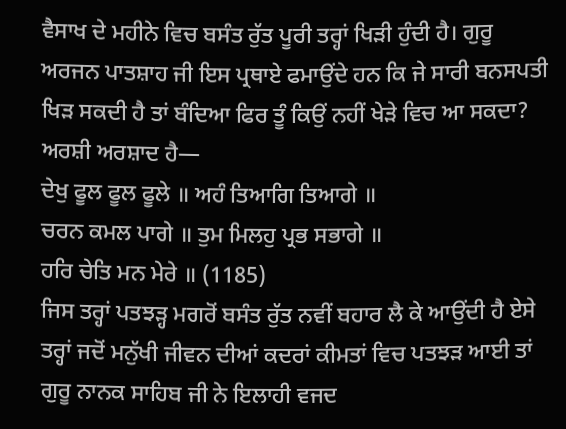ਵੈਸਾਖ ਦੇ ਮਹੀਨੇ ਵਿਚ ਬਸੰਤ ਰੁੱਤ ਪੂਰੀ ਤਰ੍ਹਾਂ ਖਿੜੀ ਹੁੰਦੀ ਹੈ। ਗੁਰੂ ਅਰਜਨ ਪਾਤਸ਼ਾਹ ਜੀ ਇਸ ਪ੍ਰਥਾਏ ਫਮਾਉਂਦੇ ਹਨ ਕਿ ਜੇ ਸਾਰੀ ਬਨਸਪਤੀ ਖਿੜ ਸਕਦੀ ਹੈ ਤਾਂ ਬੰਦਿਆ ਫਿਰ ਤੂੰ ਕਿਉਂ ਨਹੀਂ ਖੇੜੇ ਵਿਚ ਆ ਸਕਦਾ? ਅਰਸ਼ੀ ਅਰਸ਼ਾਦ ਹੈ—
ਦੇਖੁ ਫੂਲ ਫੂਲ ਫੂਲੇ ॥ ਅਹੰ ਤਿਆਗਿ ਤਿਆਗੇ ॥
ਚਰਨ ਕਮਲ ਪਾਗੇ ॥ ਤੁਮ ਮਿਲਹੁ ਪ੍ਰਭ ਸਭਾਗੇ ॥
ਹਰਿ ਚੇਤਿ ਮਨ ਮੇਰੇ ॥ (1185)
ਜਿਸ ਤਰ੍ਹਾਂ ਪਤਝੜ੍ਹ ਮਗਰੋਂ ਬਸੰਤ ਰੁੱਤ ਨਵੀਂ ਬਹਾਰ ਲੈ ਕੇ ਆਉਂਦੀ ਹੈ ਏਸੇ ਤਰ੍ਹਾਂ ਜਦੋਂ ਮਨੁੱਖੀ ਜੀਵਨ ਦੀਆਂ ਕਦਰਾਂ ਕੀਮਤਾਂ ਵਿਚ ਪਤਝੜ ਆਈ ਤਾਂ ਗੁਰੂ ਨਾਨਕ ਸਾਹਿਬ ਜੀ ਨੇ ਇਲਾਹੀ ਵਜਦ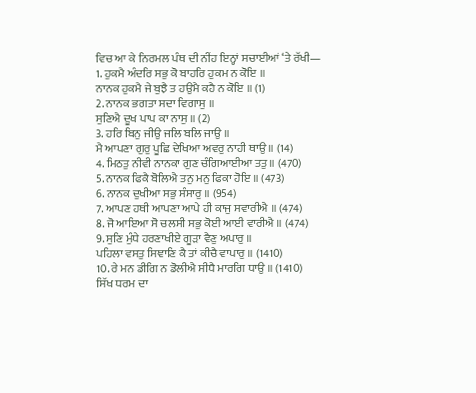ਵਿਚ ਆ ਕੇ ਨਿਰਮਲ ਪੰਥ ਦੀ ਨੀਂਹ ਇਨ੍ਹਾਂ ਸਚਾਈਆਂ ‘ਤੇ ਰੱਖੀ—
1. ਹੁਕਮੈ ਅੰਦਰਿ ਸਭੁ ਕੋ ਬਾਹਰਿ ਹੁਕਮ ਨ ਕੋਇ ॥
ਨਾਨਕ ਹੁਕਮੈ ਜੇ ਬੁਝੈ ਤ ਹਉਮੈ ਕਹੈ ਨ ਕੋਇ ॥ (1)
2. ਨਾਨਕ ਭਗਤਾ ਸਦਾ ਵਿਗਾਸੁ ॥
ਸੁਣਿਐ ਦੂਖ ਪਾਪ ਕਾ ਨਾਸੁ ॥ (2)
3. ਹਰਿ ਬਿਨੁ ਜੀਉ ਜਲਿ ਬਲਿ ਜਾਉ ॥
ਮੈ ਆਪਣਾ ਗੁਰੁ ਪੂਛਿ ਦੇਖਿਆ ਅਵਰੁ ਨਾਹੀ ਥਾਉ ॥ (14)
4. ਮਿਠਤੁ ਨੀਵੀ ਨਾਨਕਾ ਗੁਣ ਚੰਗਿਆਈਆ ਤਤੁ ॥ (470)
5. ਨਾਨਕ ਫਿਕੈ ਬੋਲਿਐ ਤਨੁ ਮਨੁ ਫਿਕਾ ਹੋਇ ॥ (473)
6. ਨਾਨਕ ਦੁਖੀਆ ਸਭੁ ਸੰਸਾਰੁ ॥ (954)
7. ਆਪਣ ਹਥੀ ਆਪਣਾ ਆਪੇ ਹੀ ਕਾਜੁ ਸਵਾਰੀਐ ॥ (474)
8. ਜੋ ਆਇਆ ਸੋ ਚਲਸੀ ਸਭੁ ਕੋਈ ਆਈ ਵਾਰੀਐ ॥ (474)
9. ਸੁਣਿ ਮੁੰਧੇ ਹਰਣਾਖੀਏ ਗੂੜਾ ਵੈਣੁ ਅਪਾਰੁ ॥
ਪਹਿਲਾ ਵਸਤੁ ਸਿਞਾਣਿ ਕੈ ਤਾਂ ਕੀਚੈ ਵਾਪਾਰੁ ॥ (1410)
10. ਰੇ ਮਨ ਡੀਗਿ ਨ ਡੋਲੀਐ ਸੀਧੈ ਮਾਰਗਿ ਧਾਉ ॥ (1410)
ਸਿੱਖ ਧਰਮ ਦਾ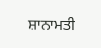ਸ਼ਾਨਾਮਤੀ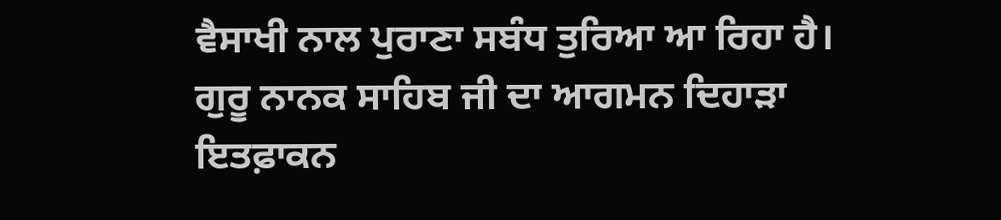ਵੈਸਾਖੀ ਨਾਲ ਪੁਰਾਣਾ ਸਬੰਧ ਤੁਰਿਆ ਆ ਰਿਹਾ ਹੈ। ਗੁਰੂ ਨਾਨਕ ਸਾਹਿਬ ਜੀ ਦਾ ਆਗਮਨ ਦਿਹਾੜਾ ਇਤਫ਼ਾਕਨ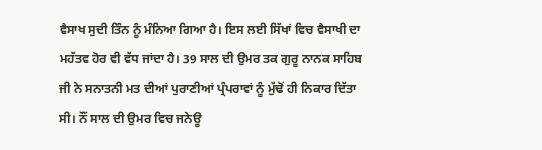ਵੈਸਾਖ ਸੁਦੀ ਤਿੰਨ ਨੂੰ ਮੰਨਿਆ ਗਿਆ ਹੈ। ਇਸ ਲਈ ਸਿੱਖਾਂ ਵਿਚ ਵੈਸਾਖੀ ਦਾ ਮਹੱਤਵ ਹੋਰ ਵੀ ਵੱਧ ਜਾਂਦਾ ਹੈ। 39 ਸਾਲ ਦੀ ਉਮਰ ਤਕ ਗੁਰੂ ਨਾਨਕ ਸਾਹਿਬ ਜੀ ਨੇ ਸਨਾਤਨੀ ਮਤ ਦੀਆਂ ਪੁਰਾਣੀਆਂ ਪ੍ਰੰਪਰਾਵਾਂ ਨੂੰ ਮੁੱਢੋਂ ਹੀ ਨਿਕਾਰ ਦਿੱਤਾ ਸੀ। ਨੌਂ ਸਾਲ ਦੀ ਉਮਰ ਵਿਚ ਜਨੇਊ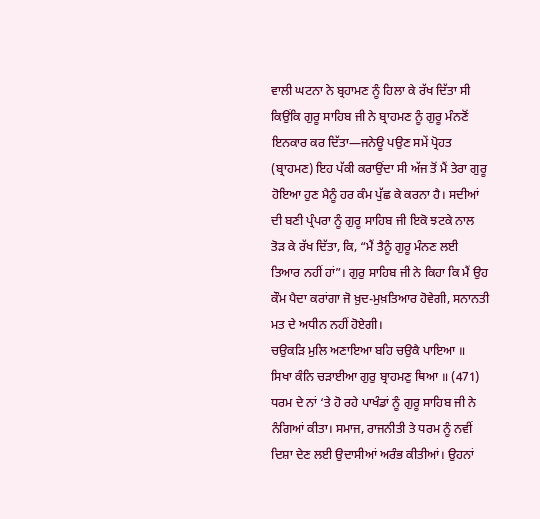ਵਾਲੀ ਘਟਨਾ ਨੇ ਬ੍ਰਹਾਮਣ ਨੂੰ ਹਿਲਾ ਕੇ ਰੱਖ ਦਿੱਤਾ ਸੀ ਕਿਉਂਕਿ ਗੁਰੂ ਸਾਹਿਬ ਜੀ ਨੇ ਬ੍ਰਾਹਮਣ ਨੂੰ ਗੁਰੂ ਮੰਨਣੋਂ ਇਨਕਾਰ ਕਰ ਦਿੱਤਾ—ਜਨੇਊ ਪਉਣ ਸਮੇਂ ਪ੍ਰੋਹਤ (ਬ੍ਰਾਹਮਣ) ਇਹ ਪੱਕੀ ਕਰਾਉਂਦਾ ਸੀ ਅੱਜ ਤੋਂ ਮੈਂ ਤੇਰਾ ਗੁਰੂ ਹੋਇਆ ਹੁਣ ਮੈਨੂੰ ਹਰ ਕੰਮ ਪੁੱਛ ਕੇ ਕਰਨਾ ਹੈ। ਸਦੀਆਂ ਦੀ ਬਣੀ ਪ੍ਰੰਪਰਾ ਨੂੰ ਗੁਰੂ ਸਾਹਿਬ ਜੀ ਇਕੋ ਝਟਕੇ ਨਾਲ ਤੋੜ ਕੇ ਰੱਖ ਦਿੱਤਾ, ਕਿ, “ਮੈਂ ਤੈਨੂੰ ਗੁਰੂ ਮੰਨਣ ਲਈ ਤਿਆਰ ਨਹੀਂ ਹਾਂ”। ਗੁਰੁ ਸਾਹਿਬ ਜੀ ਨੇ ਕਿਹਾ ਕਿ ਮੈਂ ਉਹ ਕੌਮ ਪੈਦਾ ਕਰਾਂਗਾ ਜੋ ਖ਼ੁਦ-ਮੁਖ਼ਤਿਆਰ ਹੋਵੇਗੀ, ਸਨਾਨਤੀ ਮਤ ਦੇ ਅਧੀਨ ਨਹੀਂ ਹੋਏਗੀ।
ਚਉਕੜਿ ਮੁਲਿ ਅਣਾਇਆ ਬਹਿ ਚਉਕੈ ਪਾਇਆ ॥
ਸਿਖਾ ਕੰਨਿ ਚੜਾਈਆ ਗੁਰੁ ਬ੍ਰਾਹਮਣੁ ਥਿਆ ॥ (471)
ਧਰਮ ਦੇ ਨਾਂ ‘ਤੇ ਹੋ ਰਹੇ ਪਾਖੰਡਾਂ ਨੂੰ ਗੁਰੂ ਸਾਹਿਬ ਜੀ ਨੇ ਨੰਗਿਆਂ ਕੀਤਾ। ਸਮਾਜ, ਰਾਜਨੀਤੀ ਤੇ ਧਰਮ ਨੂੰ ਨਵੀਂ ਦਿਸ਼ਾ ਦੇਣ ਲਈ ਉਦਾਸੀਆਂ ਅਰੰਭ ਕੀਤੀਆਂ। ਉਹਨਾਂ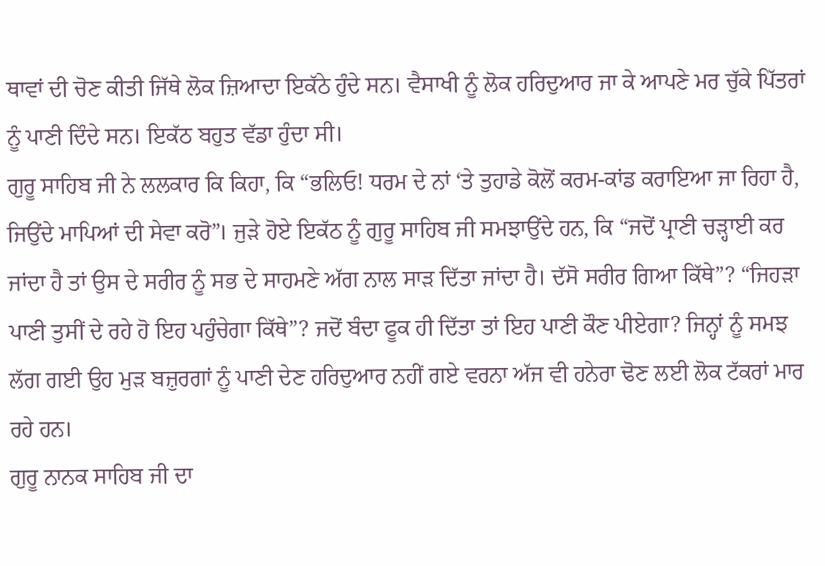ਥਾਵਾਂ ਦੀ ਚੋਣ ਕੀਤੀ ਜਿੱਥੇ ਲੋਕ ਜ਼ਿਆਦਾ ਇਕੱਠੇ ਹੁੰਦੇ ਸਨ। ਵੈਸਾਖੀ ਨੂੰ ਲੋਕ ਹਰਿਦੁਆਰ ਜਾ ਕੇ ਆਪਣੇ ਮਰ ਚੁੱਕੇ ਪਿੱਤਰਾਂ ਨੂੰ ਪਾਣੀ ਦਿੰਦੇ ਸਨ। ਇਕੱਠ ਬਹੁਤ ਵੱਡਾ ਹੁੰਦਾ ਸੀ।
ਗੁਰੂ ਸਾਹਿਬ ਜੀ ਨੇ ਲਲਕਾਰ ਕਿ ਕਿਹਾ, ਕਿ “ਭਲਿਓ! ਧਰਮ ਦੇ ਨਾਂ ‘ਤੇ ਤੁਹਾਡੇ ਕੋਲੋਂ ਕਰਮ-ਕਾਂਡ ਕਰਾਇਆ ਜਾ ਰਿਹਾ ਹੈ, ਜਿਉਂਦੇ ਮਾਪਿਆਂ ਦੀ ਸੇਵਾ ਕਰੋ”। ਜੁੜੇ ਹੋਏ ਇਕੱਠ ਨੂੰ ਗੁਰੂ ਸਾਹਿਬ ਜੀ ਸਮਝਾਉਂਦੇ ਹਨ, ਕਿ “ਜਦੋਂ ਪ੍ਰਾਣੀ ਚੜ੍ਹਾਈ ਕਰ ਜਾਂਦਾ ਹੈ ਤਾਂ ਉਸ ਦੇ ਸਰੀਰ ਨੂੰ ਸਭ ਦੇ ਸਾਹਮਣੇ ਅੱਗ ਨਾਲ ਸਾੜ ਦਿੱਤਾ ਜਾਂਦਾ ਹੈ। ਦੱਸੋ ਸਰੀਰ ਗਿਆ ਕਿੱਥੇ”? “ਜਿਹੜਾ ਪਾਣੀ ਤੁਸੀਂ ਦੇ ਰਹੇ ਹੋ ਇਹ ਪਹੁੰਚੇਗਾ ਕਿੱਥੇ”? ਜਦੋਂ ਬੰਦਾ ਫੂਕ ਹੀ ਦਿੱਤਾ ਤਾਂ ਇਹ ਪਾਣੀ ਕੌਣ ਪੀਏਗਾ? ਜਿਨ੍ਹਾਂ ਨੂੰ ਸਮਝ ਲੱਗ ਗਈ ਉਹ ਮੁੜ ਬਜ਼ੁਰਗਾਂ ਨੂੰ ਪਾਣੀ ਦੇਣ ਹਰਿਦੁਆਰ ਨਹੀਂ ਗਏ ਵਰਨਾ ਅੱਜ ਵੀ ਹਨੇਰਾ ਢੋਣ ਲਈ ਲੋਕ ਟੱਕਰਾਂ ਮਾਰ ਰਹੇ ਹਨ।
ਗੁਰੂ ਨਾਨਕ ਸਾਹਿਬ ਜੀ ਦਾ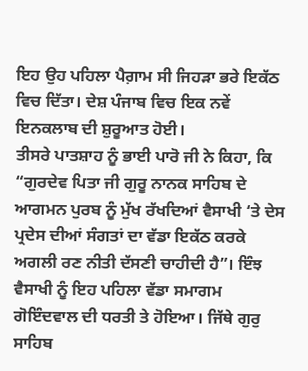ਇਹ ਉਹ ਪਹਿਲਾ ਪੈਗ਼ਾਮ ਸੀ ਜਿਹੜਾ ਭਰੇ ਇਕੱਠ ਵਿਚ ਦਿੱਤਾ। ਦੇਸ਼ ਪੰਜਾਬ ਵਿਚ ਇਕ ਨਵੇਂ ਇਨਕਲਾਬ ਦੀ ਸ਼ੁਰੂਆਤ ਹੋਈ।
ਤੀਸਰੇ ਪਾਤਸ਼ਾਹ ਨੂੰ ਭਾਈ ਪਾਰੋ ਜੀ ਨੇ ਕਿਹਾ, ਕਿ “ਗੁਰਦੇਵ ਪਿਤਾ ਜੀ ਗੁਰੂ ਨਾਨਕ ਸਾਹਿਬ ਦੇ ਆਗਮਨ ਪੁਰਬ ਨੂੰ ਮੁੱਖ ਰੱਖਦਿਆਂ ਵੈਸਾਖੀ ‘ਤੇ ਦੇਸ ਪ੍ਰਦੇਸ ਦੀਆਂ ਸੰਗਤਾਂ ਦਾ ਵੱਡਾ ਇਕੱਠ ਕਰਕੇ ਅਗਲੀ ਰਣ ਨੀਤੀ ਦੱਸਣੀ ਚਾਹੀਦੀ ਹੈ”। ਇੰਝ ਵੈਸਾਖੀ ਨੂੰ ਇਹ ਪਹਿਲਾ ਵੱਡਾ ਸਮਾਗਮ ਗੋਇੰਦਵਾਲ ਦੀ ਧਰਤੀ ਤੇ ਹੋਇਆ। ਜਿੱਥੇ ਗੁਰੁ ਸਾਹਿਬ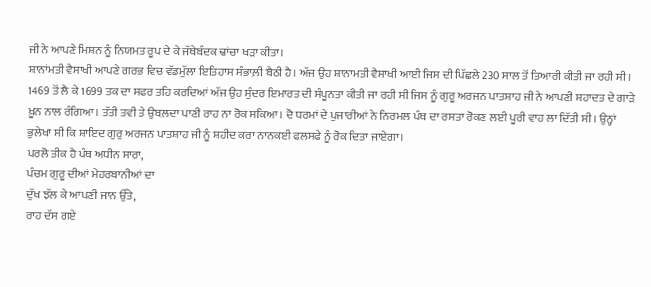ਜੀ ਨੇ ਆਪਣੇ ਮਿਸ਼ਨ ਨੂੰ ਨਿਯਮਤ ਰੂਪ ਦੇ ਕੇ ਜੱਥੇਬੰਦਕ ਢਾਂਚਾ ਖੜਾ ਕੀਤਾ।
ਸ਼ਾਨਾਂਮਤੀ ਵੈਸਾਖੀ ਆਪਣੇ ਗਰਭ ਵਿਚ ਵੱਡਮੁੱਲਾ ਇਤਿਹਾਸ ਸੰਭਾਲ਼ੀ ਬੈਠੀ ਹੈ। ਅੱਜ ਉਹ ਸ਼ਾਨਾਮਤੀ ਵੈਸਾਖੀ ਆਈ ਜਿਸ ਦੀ ਪਿੱਛਲੇ 230 ਸਾਲ ਤੋਂ ਤਿਆਰੀ ਕੀਤੀ ਜਾ ਰਹੀ ਸੀ। 1469 ਤੋਂ ਲੈ ਕੇ 1699 ਤਕ ਦਾ ਸਫਰ ਤਹਿ ਕਰਦਿਆਂ ਅੱਜ ਉਹ ਸੁੰਦਰ ਇਮਾਰਤ ਦੀ ਸੰਪੂਨਤਾ ਕੀਤੀ ਜਾ ਰਹੀ ਸੀ ਜਿਸ ਨੂੰ ਗੁਰੂ ਅਰਜਨ ਪਾਤਸ਼ਾਹ ਜੀ ਨੇ ਆਪਣੀ ਸ਼ਹਾਦਤ ਦੇ ਗਾੜੇ ਖ਼ੂਨ ਨਾਲ ਰੰਗਿਆ। ਤੱਤੀ ਤਵੀ ਤੇ ਉਬਲ਼ਦਾ ਪਾਣੀ ਰਾਹ ਨਾ ਰੋਕ ਸਕਿਆ। ਦੋ ਧਰਮਾਂ ਦੇ ਪੁਜਾਰੀਆਂ ਨੇ ਨਿਰਮਲ ਪੰਥ ਦਾ ਰਸਤਾ ਰੋਕਣ ਲਈ ਪੂਰੀ ਵਾਹ ਲਾ ਦਿੱਤੀ ਸੀ। ਉਨ੍ਹਾਂ ਭੁਲੇਖਾ ਸੀ ਕਿ ਸ਼ਾਇਦ ਗੁਰੁ ਅਰਜਨ ਪਾਤਸ਼ਾਹ ਜੀ ਨੂੰ ਸ਼ਹੀਦ ਕਰਾ ਨਾਨਕਈ ਫਲਸਫੇ ਨੂੰ ਰੋਕ ਦਿਤਾ ਜਾਏਗਾ।
ਪਰਲੋ ਤੀਕ ਹੈ ਪੰਥ ਅਧੀਨ ਸਾਰਾ,
ਪੰਚਮ ਗੁਰੂ ਦੀਆਂ ਮੇਹਰਬਾਨੀਆਂ ਦਾ
ਦੁੱਖ ਝੱਲ ਕੇ ਆਪਣੀ ਜਾਨ ਉੱਤੇ,
ਰਾਹ ਦੱਸ ਗਏ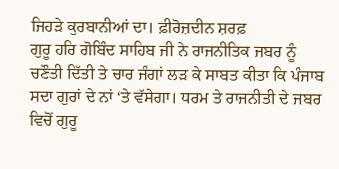ਜਿਹੜੇ ਕੁਰਬਾਨੀਆਂ ਦਾ। ਫ਼ੀਰੋਜ਼ਦੀਨ ਸ਼ਰਫ਼
ਗੁਰੂ ਹਰਿ ਗੋਬਿੰਦ ਸਾਹਿਬ ਜੀ ਨੇ ਰਾਜਨੀਤਿਕ ਜਬਰ ਨੂੰ ਚਣੌਤੀ ਦਿੱਤੀ ਤੇ ਚਾਰ ਜੰਗਾਂ ਲੜ ਕੇ ਸਾਬਤ ਕੀਤਾ ਕਿ ਪੰਜਾਬ ਸਦਾ ਗੁਰਾਂ ਦੇ ਨਾਂ ‘ਤੇ ਵੱਸੇਗਾ। ਧਰਮ ਤੇ ਰਾਜਨੀਤੀ ਦੇ ਜਬਰ ਵਿਚੋਂ ਗੁਰੂ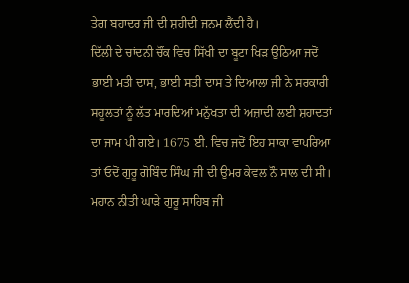ਤੇਗ ਬਹਾਦਰ ਜੀ ਦੀ ਸ਼ਹੀਦੀ ਜਨਮ ਲੈਂਦੀ ਹੈ।
ਦਿੱਲੀ ਦੇ ਚਾਂਦਨੀ ਚੌਂਕ ਵਿਚ ਸਿੱਖੀ ਦਾ ਬੂਟਾ ਖਿੜ ਉਠਿਆ ਜਦੋਂ ਭਾਈ ਮਤੀ ਦਾਸ, ਭਾਈ ਸਤੀ ਦਾਸ ਤੇ ਦਿਆਲਾ ਜੀ ਨੇ ਸਰਕਾਰੀ ਸਹੂਲਤਾਂ ਨੂੰ ਲੱਤ ਮਾਰਦਿਆਂ ਮਨੁੱਖਤਾ ਦੀ ਅਜ਼ਾਦੀ ਲਈ ਸ਼ਹਾਦਤਾਂ ਦਾ ਜਾਮ ਪੀ ਗਏ। 1675 ਈ. ਵਿਚ ਜਦੋਂ ਇਹ ਸਾਕਾ ਵਾਪਰਿਆ ਤਾਂ ਓਦੋਂ ਗੁਰੂ ਗੋਬਿੰਦ ਸਿੰਘ ਜੀ ਦੀ ਉਮਰ ਕੇਵਲ ਨੌ ਸਾਲ ਦੀ ਸੀ। ਮਹਾਨ ਨੀਤੀ ਘਾੜੇ ਗੁਰੂ ਸਾਹਿਬ ਜੀ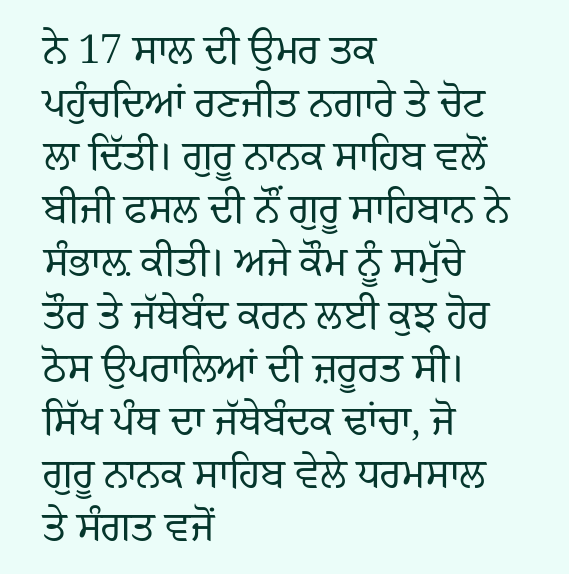ਨੇ 17 ਸਾਲ ਦੀ ਉਮਰ ਤਕ ਪਹੁੰਚਦਿਆਂ ਰਣਜੀਤ ਨਗਾਰੇ ਤੇ ਚੋਟ ਲਾ ਦਿੱਤੀ। ਗੁਰੂ ਨਾਨਕ ਸਾਹਿਬ ਵਲੋਂ ਬੀਜੀ ਫਸਲ ਦੀ ਨੌਂ ਗੁਰੂ ਸਾਹਿਬਾਨ ਨੇ ਸੰਭਾਲ਼ ਕੀਤੀ। ਅਜੇ ਕੌਮ ਨੂੰ ਸਮੁੱਚੇ ਤੌਰ ਤੇ ਜੱਥੇਬੰਦ ਕਰਨ ਲਈ ਕੁਝ ਹੋਰ ਠੋਸ ਉਪਰਾਲਿਆਂ ਦੀ ਜ਼ਰੂਰਤ ਸੀ।
ਸਿੱਖ ਪੰਥ ਦਾ ਜੱਥੇਬੰਦਕ ਢਾਂਚਾ, ਜੋ ਗੁਰੂ ਨਾਨਕ ਸਾਹਿਬ ਵੇਲੇ ਧਰਮਸਾਲ ਤੇ ਸੰਗਤ ਵਜੋਂ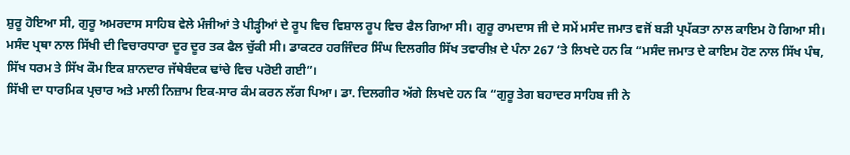ਸ਼ੁਰੂ ਹੋਇਆ ਸੀ, ਗੁਰੂ ਅਮਰਦਾਸ ਸਾਹਿਬ ਵੇਲੇ ਮੰਜੀਆਂ ਤੇ ਪੀੜ੍ਹੀਆਂ ਦੇ ਰੂਪ ਵਿਚ ਵਿਸ਼ਾਲ ਰੂਪ ਵਿਚ ਫੈਲ ਗਿਆ ਸੀ। ਗੁਰੂ ਰਾਮਦਾਸ ਜੀ ਦੇ ਸਮੇਂ ਮਸੰਦ ਜਮਾਤ ਵਜੋਂ ਬੜੀ ਪ੍ਰਪੱਕਤਾ ਨਾਲ ਕਾਇਮ ਹੋ ਗਿਆ ਸੀ। ਮਸੰਦ ਪ੍ਰਥਾ ਨਾਲ ਸਿੱਖੀ ਦੀ ਵਿਚਾਰਧਾਰਾ ਦੂਰ ਦੂਰ ਤਕ ਫੈਲ ਚੁੱਕੀ ਸੀ। ਡਾਕਟਰ ਹਰਜਿੰਦਰ ਸਿੰਘ ਦਿਲਗੀਰ ਸਿੱਖ ਤਵਾਰੀਖ਼ ਦੇ ਪੰਨਾ 267 ‘ਤੇ ਲਿਖਦੇ ਹਨ ਕਿ “ਮਸੰਦ ਜਮਾਤ ਦੇ ਕਾਇਮ ਹੋਣ ਨਾਲ ਸਿੱਖ ਪੰਥ, ਸਿੱਖ ਧਰਮ ਤੇ ਸਿੱਖ ਕੌਮ ਇਕ ਸ਼ਾਨਦਾਰ ਜੱਥੇਬੰਦਕ ਢਾਂਚੇ ਵਿਚ ਪਰੋਈ ਗਈ”।
ਸਿੱਖੀ ਦਾ ਧਾਰਮਿਕ ਪ੍ਰਚਾਰ ਅਤੇ ਮਾਲੀ ਨਿਜ਼ਾਮ ਇਕ-ਸਾਰ ਕੰਮ ਕਰਨ ਲੱਗ ਪਿਆ। ਡਾ. ਦਿਲਗੀਰ ਅੱਗੇ ਲਿਖਦੇ ਹਨ ਕਿ “ਗੁਰੂ ਤੇਗ ਬਹਾਦਰ ਸਾਹਿਬ ਜੀ ਨੇ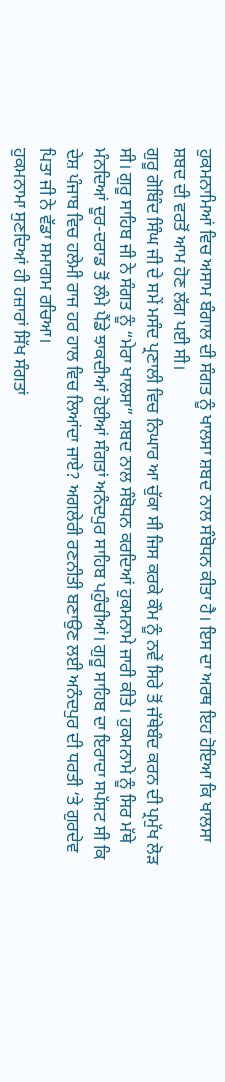ਹੁਕਮਨਾਮਿਆਂ ਵਿਚ ਅਸਾਮ ਬੰਗਾਲ ਦੀ ਸੰਗਤ ਨੂੰ ਖਾਲਸਾ ਸ਼ਬਦ ਨਾਲ ਸੰਬੋਧਨ ਕੀਤਾ ਹੈ। ਇਸ ਦਾ ਅਰਥ ਇਹ ਹੋਇਆ ਕਿ ਖਾਲਸਾ ਸ਼ਬਦ ਦੀ ਵਰਤੋਂ ਆਮ ਹੋਣ ਲੱਗ ਪਈ ਸੀ।
ਗੁਰੂ ਗੋਬਿੰਦ ਸਿੰਘ ਜੀ ਦੇ ਸਮੇਂ ਮਸੰਦ ਪ੍ਰਣਾਲੀ ਵਿਚ ਨਿਘਾਰ ਆ ਚੁੱਕਾ ਸੀ ਜਿਸ ਕਰਕੇ ਕੌਮ ਨੂੰ ਨਵੇਂ ਸਿਰੇ ਤੋਂ ਜੱਥੇਬੰਦ ਕਰਨ ਦੀ ਪ੍ਰਮੁੱਖ ਲੋੜ ਸੀ। ਗੁਰੂ ਸਾਹਿਬ ਜੀ ਨੇ ਸੰਗਤ ਨੂੰ “ਮੇਰਾ ਖਾਲਸਾ” ਸ਼ਬਦ ਨਾਲ ਸੰਬੋਧਨ ਕਰਦਿਆਂ ਹੁਕਮਨਾਮੇ ਜਾਰੀ ਕੀਤੇ। ਹੁਕਮਨਾਮੇ ਨੂੰ ਸਿਰ ਮੱਥੇ ਮੰਨਦਿਆਂ ਦੂਰ-ਦਰਾਡ ਤੋਂ ਲੰਮੇ ਪੈਂਡੇ ਝਾਕਦੀਆਂ ਹੋਈਆਂ ਸੰਗਤਾਂ ਅਨੰਦਪੁਰ ਸਾਹਿਬ ਪਹੁੰਚੀਆਂ। ਗੁਰੂ ਸਾਹਿਬ ਦਾ ਇਰਾਦਾ ਸਪੱਸ਼ਟ ਸੀ ਕਿ ਦੇਸ਼ ਪੰਜਾਬ ਵਿਚ ਹਲੇਮੀ ਰਾਜ ਹਰ ਹਾਲ ਵਿਚ ਲਿਆਂਦਾ ਜਾਏ? ਅਗਲੇਰੀ ਰਣਨੀਤੀ ਬਣਾਉਣ ਲਈ ਅਨੰਦਪੁਰ ਦੀ ਧਰਤੀ ‘ਤੇ ਗੁਰਦੇਵ ਪਿਤਾ ਜੀ ਨੇ ਵੱਡਾ ਸਮਾਗਮ ਰਚਿਆ।
ਹੁਕਮਨਾਮਾ ਸੁਣਦਿਆਂ ਹੀ ਹਜ਼ਾਰਾਂ ਸਿੱਖ ਸੰਗਤਾਂ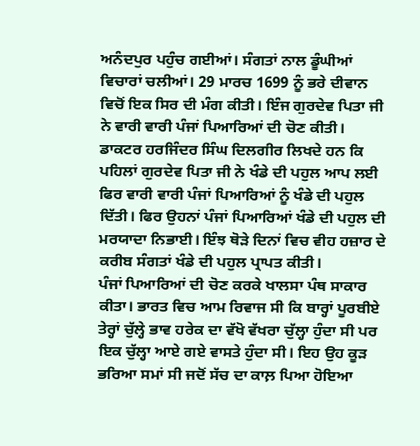ਅਨੰਦਪੁਰ ਪਹੁੰਚ ਗਈਆਂ। ਸੰਗਤਾਂ ਨਾਲ ਡੂੰਘੀਆਂ ਵਿਚਾਰਾਂ ਚਲੀਆਂ। 29 ਮਾਰਚ 1699 ਨੂੰ ਭਰੇ ਦੀਵਾਨ ਵਿਚੋਂ ਇਕ ਸਿਰ ਦੀ ਮੰਗ ਕੀਤੀ। ਇੰਜ ਗੁਰਦੇਵ ਪਿਤਾ ਜੀ ਨੇ ਵਾਰੀ ਵਾਰੀ ਪੰਜਾਂ ਪਿਆਰਿਆਂ ਦੀ ਚੋਣ ਕੀਤੀ। ਡਾਕਟਰ ਹਰਜਿੰਦਰ ਸਿੰਘ ਦਿਲਗੀਰ ਲਿਖਦੇ ਹਨ ਕਿ ਪਹਿਲਾਂ ਗੁਰਦੇਵ ਪਿਤਾ ਜੀ ਨੇ ਖੰਡੇ ਦੀ ਪਹੁਲ ਆਪ ਲਈ ਫਿਰ ਵਾਰੀ ਵਾਰੀ ਪੰਜਾਂ ਪਿਆਰਿਆਂ ਨੂੰ ਖੰਡੇ ਦੀ ਪਹੁਲ ਦਿੱਤੀ। ਫਿਰ ਉਹਨਾਂ ਪੰਜਾਂ ਪਿਆਰਿਆਂ ਖੰਡੇ ਦੀ ਪਹੁਲ ਦੀ ਮਰਯਾਦਾ ਨਿਭਾਈ। ਇੰਝ ਥੋੜੇ ਦਿਨਾਂ ਵਿਚ ਵੀਹ ਹਜ਼ਾਰ ਦੇ ਕਰੀਬ ਸੰਗਤਾਂ ਖੰਡੇ ਦੀ ਪਹੁਲ ਪ੍ਰਾਪਤ ਕੀਤੀ।
ਪੰਜਾਂ ਪਿਆਰਿਆਂ ਦੀ ਚੋਣ ਕਰਕੇ ਖਾਲਸਾ ਪੰਥ ਸਾਕਾਰ ਕੀਤਾ। ਭਾਰਤ ਵਿਚ ਆਮ ਰਿਵਾਜ ਸੀ ਕਿ ਬਾਰ੍ਹਾਂ ਪੂਰਬੀਏ ਤੇਰ੍ਹਾਂ ਚੁੱਲ੍ਹੇ ਭਾਵ ਹਰੇਕ ਦਾ ਵੱਖੋ ਵੱਖਰਾ ਚੁੱਲ੍ਹਾ ਹੁੰਦਾ ਸੀ ਪਰ ਇਕ ਚੁੱਲ੍ਹਾ ਆਏ ਗਏ ਵਾਸਤੇ ਹੁੰਦਾ ਸੀ। ਇਹ ਉਹ ਕੂੜ ਭਰਿਆ ਸਮਾਂ ਸੀ ਜਦੋਂ ਸੱਚ ਦਾ ਕਾਲ਼ ਪਿਆ ਹੋਇਆ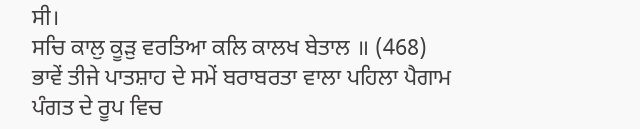ਸੀ।
ਸਚਿ ਕਾਲੁ ਕੂੜੁ ਵਰਤਿਆ ਕਲਿ ਕਾਲਖ ਬੇਤਾਲ ॥ (468)
ਭਾਵੇਂ ਤੀਜੇ ਪਾਤਸ਼ਾਹ ਦੇ ਸਮੇਂ ਬਰਾਬਰਤਾ ਵਾਲਾ ਪਹਿਲਾ ਪੈਗਾਮ ਪੰਗਤ ਦੇ ਰੂਪ ਵਿਚ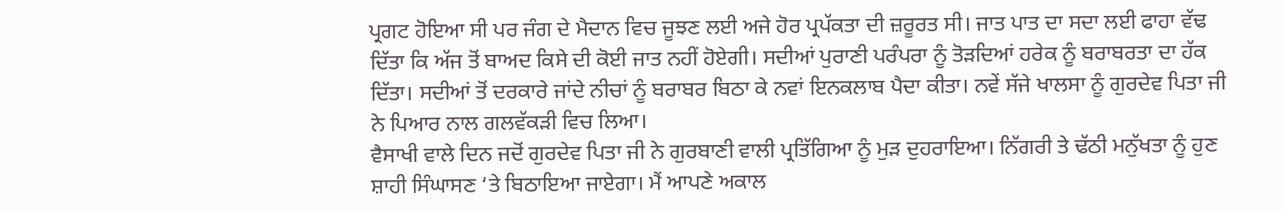ਪ੍ਰਗਟ ਹੋਇਆ ਸੀ ਪਰ ਜੰਗ ਦੇ ਮੈਦਾਨ ਵਿਚ ਜੂਝਣ ਲਈ ਅਜੇ ਹੋਰ ਪ੍ਰਪੱਕਤਾ ਦੀ ਜ਼ਰੂਰਤ ਸੀ। ਜਾਤ ਪਾਤ ਦਾ ਸਦਾ ਲਈ ਫਾਹਾ ਵੱਢ ਦਿੱਤਾ ਕਿ ਅੱਜ ਤੋਂ ਬਾਅਦ ਕਿਸੇ ਦੀ ਕੋਈ ਜਾਤ ਨਹੀਂ ਹੋਏਗੀ। ਸਦੀਆਂ ਪੁਰਾਣੀ ਪਰੰਪਰਾ ਨੂੰ ਤੋੜਦਿਆਂ ਹਰੇਕ ਨੂੰ ਬਰਾਬਰਤਾ ਦਾ ਹੱਕ ਦਿੱਤਾ। ਸਦੀਆਂ ਤੋਂ ਦਰਕਾਰੇ ਜਾਂਦੇ ਨੀਚਾਂ ਨੂੰ ਬਰਾਬਰ ਬਿਠਾ ਕੇ ਨਵਾਂ ਇਨਕਲਾਬ ਪੈਦਾ ਕੀਤਾ। ਨਵੇਂ ਸੱਜੇ ਖਾਲਸਾ ਨੂੰ ਗੁਰਦੇਵ ਪਿਤਾ ਜੀ ਨੇ ਪਿਆਰ ਨਾਲ ਗਲਵੱਕੜੀ ਵਿਚ ਲਿਆ।
ਵੈਸਾਖੀ ਵਾਲੇ ਦਿਨ ਜਦੋਂ ਗੁਰਦੇਵ ਪਿਤਾ ਜੀ ਨੇ ਗੁਰਬਾਣੀ ਵਾਲੀ ਪ੍ਰਤਿੱਗਿਆ ਨੂੰ ਮੁੜ ਦੁਹਰਾਇਆ। ਨਿੱਗਰੀ ਤੇ ਢੱਠੀ ਮਨੁੱਖਤਾ ਨੂੰ ਹੁਣ ਸ਼ਾਹੀ ਸਿੰਘਾਸਣ ‘ਤੇ ਬਿਠਾਇਆ ਜਾਏਗਾ। ਮੈਂ ਆਪਣੇ ਅਕਾਲ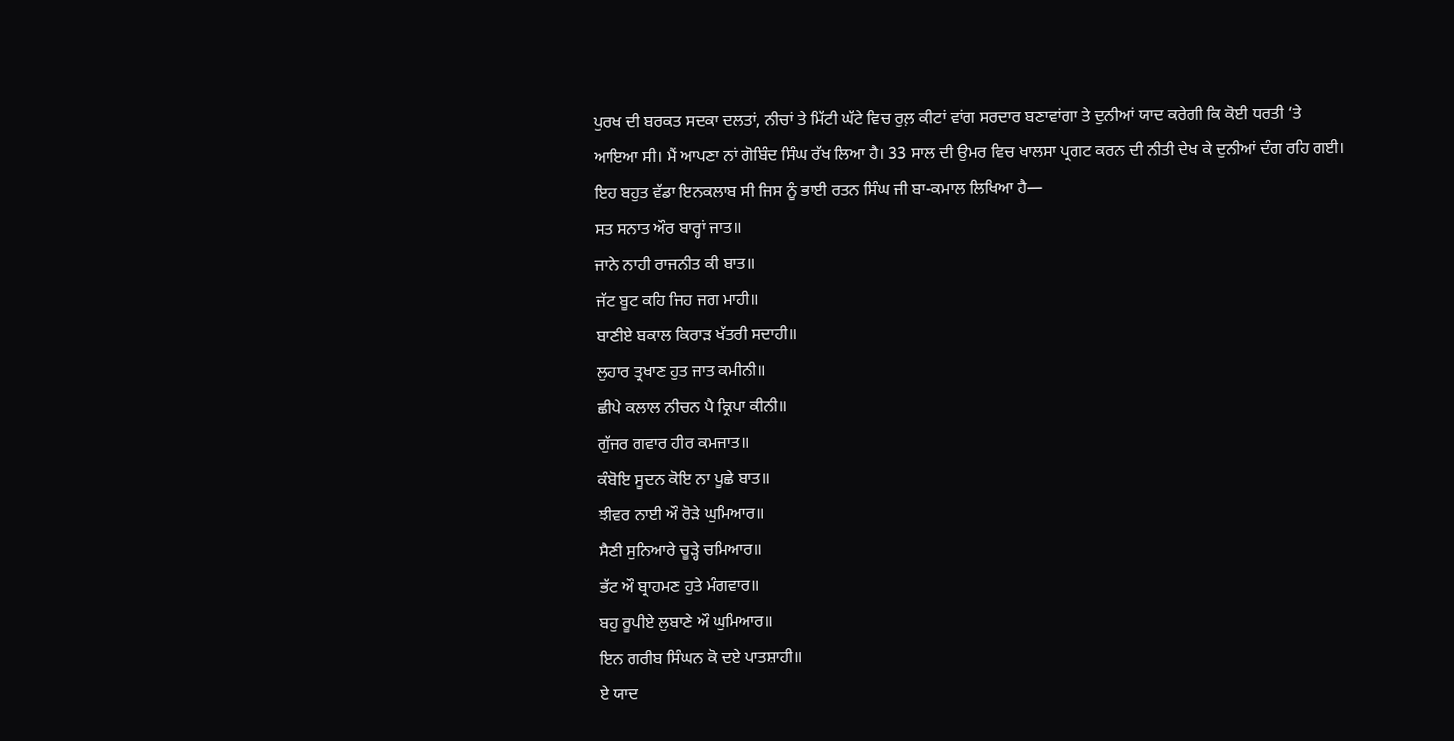ਪੁਰਖ ਦੀ ਬਰਕਤ ਸਦਕਾ ਦਲਤਾਂ, ਨੀਚਾਂ ਤੇ ਮਿੱਟੀ ਘੱਟੇ ਵਿਚ ਰੁਲ਼ ਕੀਟਾਂ ਵਾਂਗ ਸਰਦਾਰ ਬਣਾਵਾਂਗਾ ਤੇ ਦੁਨੀਆਂ ਯਾਦ ਕਰੇਗੀ ਕਿ ਕੋਈ ਧਰਤੀ ‘ਤੇ ਆਇਆ ਸੀ। ਮੈਂ ਆਪਣਾ ਨਾਂ ਗੋਬਿੰਦ ਸਿੰਘ ਰੱਖ ਲਿਆ ਹੈ। 33 ਸਾਲ ਦੀ ਉਮਰ ਵਿਚ ਖਾਲਸਾ ਪ੍ਰਗਟ ਕਰਨ ਦੀ ਨੀਤੀ ਦੇਖ ਕੇ ਦੁਨੀਆਂ ਦੰਗ ਰਹਿ ਗਈ। ਇਹ ਬਹੁਤ ਵੱਡਾ ਇਨਕਲਾਬ ਸੀ ਜਿਸ ਨੂੰ ਭਾਈ ਰਤਨ ਸਿੰਘ ਜੀ ਬਾ-ਕਮਾਲ ਲਿਖਿਆ ਹੈ—
ਸਤ ਸਨਾਤ ਔਰ ਬਾਰ੍ਹਾਂ ਜਾਤ॥
ਜਾਨੇ ਨਾਹੀ ਰਾਜਨੀਤ ਕੀ ਬਾਤ॥
ਜੱਟ ਬੂਟ ਕਹਿ ਜਿਹ ਜਗ ਮਾਹੀ॥
ਬਾਣੀਏ ਬਕਾਲ ਕਿਰਾੜ ਖੱਤਰੀ ਸਦਾਹੀ॥
ਲੁਹਾਰ ਤ੍ਰਖਾਣ ਹੁਤ ਜਾਤ ਕਮੀਨੀ॥
ਛੀਪੇ ਕਲਾਲ ਨੀਚਨ ਪੈ ਕ੍ਰਿਪਾ ਕੀਨੀ॥
ਗੁੱਜਰ ਗਵਾਰ ਹੀਰ ਕਮਜਾਤ॥
ਕੰਬੋਇ ਸੂਦਨ ਕੋਇ ਨਾ ਪੂਛੇ ਬਾਤ॥
ਝੀਵਰ ਨਾਈ ਔ ਰੋੜੇ ਘੁਮਿਆਰ॥
ਸੈਣੀ ਸੁਨਿਆਰੇ ਚੂੜ੍ਹੇ ਚਮਿਆਰ॥
ਭੱਟ ਔ ਬ੍ਰਾਹਮਣ ਹੁਤੇ ਮੰਗਵਾਰ॥
ਬਹੁ ਰੂਪੀਏ ਲੁਬਾਣੇ ਔ ਘੁਮਿਆਰ॥
ਇਨ ਗਰੀਬ ਸਿੰਘਨ ਕੋ ਦਏ ਪਾਤਸ਼ਾਹੀ॥
ਏ ਯਾਦ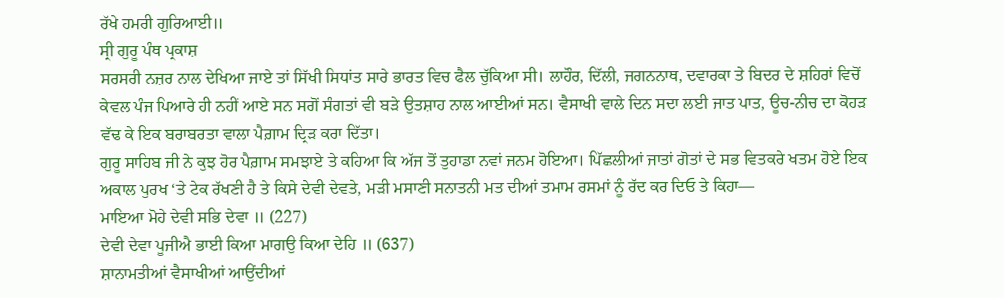ਰੱਖੇ ਹਮਰੀ ਗੁਰਿਆਈ॥
ਸ੍ਰੀ ਗੁਰੂ ਪੰਥ ਪ੍ਰਕਾਸ਼
ਸਰਸਰੀ ਨਜ਼ਰ ਨਾਲ ਦੇਖਿਆ ਜਾਏ ਤਾਂ ਸਿੱਖੀ ਸਿਧਾਂਤ ਸਾਰੇ ਭਾਰਤ ਵਿਚ ਫੈਲ ਚੁੱਕਿਆ ਸੀ। ਲਾਹੌਰ, ਦਿੱਲੀ, ਜਗਨਨਾਥ, ਦਵਾਰਕਾ ਤੇ ਬਿਦਰ ਦੇ ਸ਼ਹਿਰਾਂ ਵਿਚੋਂ ਕੇਵਲ ਪੰਜ ਪਿਆਰੇ ਹੀ ਨਹੀਂ ਆਏ ਸਨ ਸਗੋਂ ਸੰਗਤਾਂ ਵੀ ਬੜੇ ਉਤਸ਼ਾਹ ਨਾਲ ਆਈਆਂ ਸਨ। ਵੈਸਾਖੀ ਵਾਲੇ ਦਿਨ ਸਦਾ ਲਈ ਜਾਤ ਪਾਤ, ਊਚ-ਨੀਚ ਦਾ ਕੋਹੜ ਵੱਢ ਕੇ ਇਕ ਬਰਾਬਰਤਾ ਵਾਲਾ ਪੈਗ਼ਾਮ ਦ੍ਰਿੜ ਕਰਾ ਦਿੱਤਾ।
ਗੁਰੂ ਸਾਹਿਬ ਜੀ ਨੇ ਕੁਝ ਹੋਰ ਪੈਗ਼ਾਮ ਸਮਝਾਏ ਤੇ ਕਹਿਆ ਕਿ ਅੱਜ ਤੋਂ ਤੁਹਾਡਾ ਨਵਾਂ ਜਨਮ ਹੋਇਆ। ਪਿੱਛਲੀਆਂ ਜਾਤਾਂ ਗੋਤਾਂ ਦੇ ਸਭ ਵਿਤਕਰੇ ਖਤਮ ਹੋਏ ਇਕ ਅਕਾਲ ਪੁਰਖ ‘ਤੇ ਟੇਕ ਰੱਖਣੀ ਹੈ ਤੇ ਕਿਸੇ ਦੇਵੀ ਦੇਵਤੇ, ਮੜੀ ਮਸਾਣੀ ਸਨਾਤਨੀ ਮਤ ਦੀਆਂ ਤਮਾਮ ਰਸਮਾਂ ਨੂੰ ਰੱਦ ਕਰ ਦਿਓ ਤੇ ਕਿਹਾ—
ਮਾਇਆ ਮੋਹੇ ਦੇਵੀ ਸਭਿ ਦੇਵਾ ॥ (227)
ਦੇਵੀ ਦੇਵਾ ਪੂਜੀਐ ਭਾਈ ਕਿਆ ਮਾਗਉ ਕਿਆ ਦੇਹਿ ॥ (637)
ਸ਼ਾਨਾਮਤੀਆਂ ਵੈਸਾਖੀਆਂ ਆਉਂਦੀਆਂ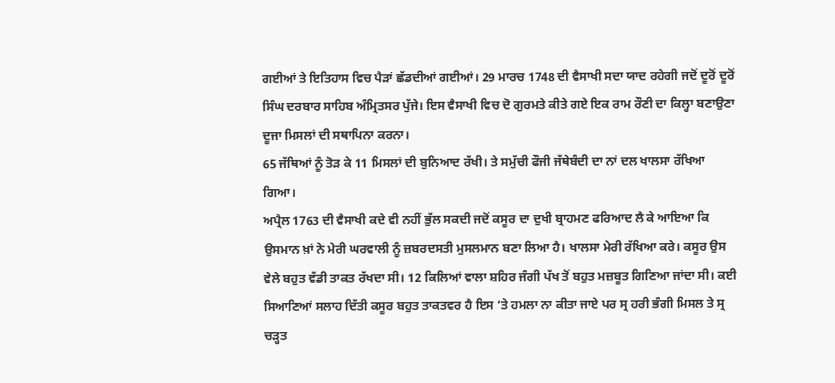ਗਈਆਂ ਤੇ ਇਤਿਹਾਸ ਵਿਚ ਪੈੜਾਂ ਛੱਡਦੀਆਂ ਗਈਆਂ। 29 ਮਾਰਚ 1748 ਦੀ ਵੈਸਾਖੀ ਸਦਾ ਯਾਦ ਰਹੇਗੀ ਜਦੋਂ ਦੂਰੋਂ ਦੂਰੋਂ ਸਿੰਘ ਦਰਬਾਰ ਸਾਹਿਬ ਅੰਮ੍ਰਿਤਸਰ ਪੁੱਜੇ। ਇਸ ਵੈਸਾਖੀ ਵਿਚ ਦੋ ਗੁਰਮਤੇ ਕੀਤੇ ਗਏ ਇਕ ਰਾਮ ਰੌਣੀ ਦਾ ਕਿਲ੍ਹਾ ਬਣਾਉਣਾ ਦੂਜਾ ਮਿਸਲਾਂ ਦੀ ਸਥਾਪਿਨਾ ਕਰਨਾ।
65 ਜੱਥਿਆਂ ਨੂੰ ਤੋੜ ਕੇ 11 ਮਿਸਲਾਂ ਦੀ ਬੁਨਿਆਦ ਰੱਖੀ। ਤੇ ਸਮੁੱਚੀ ਫੌਜੀ ਜੱਥੇਬੰਦੀ ਦਾ ਨਾਂ ਦਲ ਖਾਲਸਾ ਰੱਖਿਆ ਗਿਆ।
ਅਪ੍ਰੈਲ 1763 ਦੀ ਵੈਸਾਖੀ ਕਦੇ ਵੀ ਨਹੀਂ ਭੁੱਲ ਸਕਦੀ ਜਦੋਂ ਕਸੂਰ ਦਾ ਦੁਖੀ ਬ੍ਰਾਹਮਣ ਫਰਿਆਦ ਲੈ ਕੇ ਆਇਆ ਕਿ ਉਸਮਾਨ ਖ਼ਾਂ ਨੇ ਮੇਰੀ ਘਰਵਾਲੀ ਨੂੰ ਜ਼ਬਰਦਸਤੀ ਮੁਸਲਮਾਨ ਬਣਾ ਲਿਆ ਹੈ। ਖਾਲਸਾ ਮੇਰੀ ਰੱਖਿਆ ਕਰੇ। ਕਸੂਰ ਉਸ ਵੇਲੇ ਬਹੁਤ ਵੱਡੀ ਤਾਕਤ ਰੱਖਦਾ ਸੀ। 12 ਕਿਲਿਆਂ ਵਾਲਾ ਸ਼ਹਿਰ ਜੰਗੀ ਪੱਖ ਤੋਂ ਬਹੁਤ ਮਜ਼ਬੂਤ ਗਿਣਿਆ ਜਾਂਦਾ ਸੀ। ਕਈ ਸਿਆਣਿਆਂ ਸਲਾਹ ਦਿੱਤੀ ਕਸੂਰ ਬਹੁਤ ਤਾਕਤਵਰ ਹੈ ਇਸ ‘ਤੇ ਹਮਲਾ ਨਾ ਕੀਤਾ ਜਾਏ ਪਰ ਸ੍ਰ ਹਰੀ ਭੰਗੀ ਮਿਸਲ ਤੇ ਸ੍ਰ ਚੜ੍ਹਤ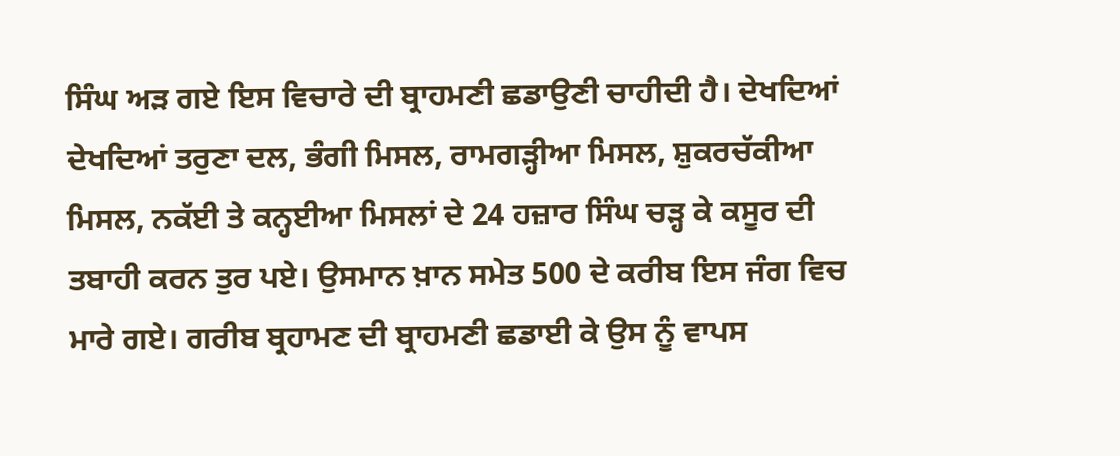ਸਿੰਘ ਅੜ ਗਏ ਇਸ ਵਿਚਾਰੇ ਦੀ ਬ੍ਰਾਹਮਣੀ ਛਡਾਉਣੀ ਚਾਹੀਦੀ ਹੈ। ਦੇਖਦਿਆਂ ਦੇਖਦਿਆਂ ਤਰੁਣਾ ਦਲ, ਭੰਗੀ ਮਿਸਲ, ਰਾਮਗੜ੍ਹੀਆ ਮਿਸਲ, ਸ਼ੁਕਰਚੱਕੀਆ ਮਿਸਲ, ਨਕੱਈ ਤੇ ਕਨ੍ਹਈਆ ਮਿਸਲਾਂ ਦੇ 24 ਹਜ਼ਾਰ ਸਿੰਘ ਚੜ੍ਹ ਕੇ ਕਸੂਰ ਦੀ ਤਬਾਹੀ ਕਰਨ ਤੁਰ ਪਏ। ਉਸਮਾਨ ਖ਼ਾਨ ਸਮੇਤ 500 ਦੇ ਕਰੀਬ ਇਸ ਜੰਗ ਵਿਚ ਮਾਰੇ ਗਏ। ਗਰੀਬ ਬ੍ਰਹਾਮਣ ਦੀ ਬ੍ਰਾਹਮਣੀ ਛਡਾਈ ਕੇ ਉਸ ਨੂੰ ਵਾਪਸ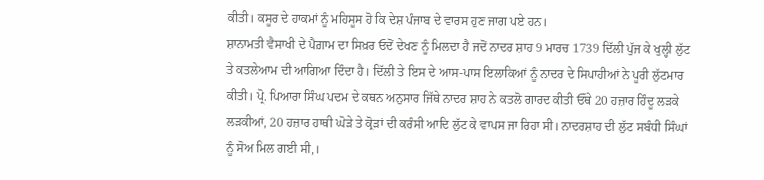ਕੀਤੀ। ਕਸੂਰ ਦੇ ਹਾਕਮਾਂ ਨੂੰ ਮਹਿਸੂਸ ਹੋ ਕਿ ਦੇਸ਼ ਪੰਜਾਬ ਦੇ ਵਾਰਸ ਹੁਣ ਜਾਗ ਪਏ ਹਨ।
ਸ਼ਾਨਾਮਤੀ ਵੈਸਾਖੀ ਦੇ ਪੈਗ਼ਾਮ ਦਾ ਸਿਖ਼ਰ ਓਦੋਂ ਦੇਖਣ ਨੂੰ ਮਿਲਦਾ ਹੈ ਜਦੋਂ ਨਾਦਰ ਸ਼ਾਹ 9 ਮਾਰਚ 1739 ਦਿੱਲੀ ਪੁੱਜ ਕੇ ਖੁਲ੍ਹੀ ਲੁੱਟ ਤੇ ਕਤਲੇਆਮ ਦੀ ਆਗਿਆ ਦਿੰਦਾ ਹੈ। ਦਿੱਲੀ ਤੇ ਇਸ ਦੇ ਆਸ-ਪਾਸ ਇਲਾਕਿਆਂ ਨੂੰ ਨਾਦਰ ਦੇ ਸਿਪਾਹੀਆਂ ਨੇ ਪੂਰੀ ਲੁੱਟਮਾਰ ਕੀਤੀ। ਪ੍ਰੋ. ਪਿਆਰਾ ਸਿੰਘ ਪਦਮ ਦੇ ਕਥਨ ਅਨੁਸਾਰ ਜਿੱਥੇ ਨਾਦਰ ਸ਼ਾਹ ਨੇ ਕਤਲੋ ਗਾਰਦ ਕੀਤੀ ਓੱਥੇ 20 ਹਜ਼ਾਰ ਹਿੰਦੂ ਲੜਕੇ ਲੜਕੀਆਂ, 20 ਹਜ਼ਾਰ ਹਾਥੀ ਘੋੜੇ ਤੇ ਕ੍ਰੋੜਾਂ ਦੀ ਕਰੰਸੀ ਆਦਿ ਲੁੱਟ ਕੇ ਵਾਪਸ ਜਾ ਰਿਹਾ ਸੀ। ਨਾਦਰਸ਼ਾਹ ਦੀ ਲੁੱਟ ਸਬੰਧੀ ਸਿੰਘਾਂ ਨੂੰ ਸੋਅ ਮਿਲ ਗਈ ਸੀ,।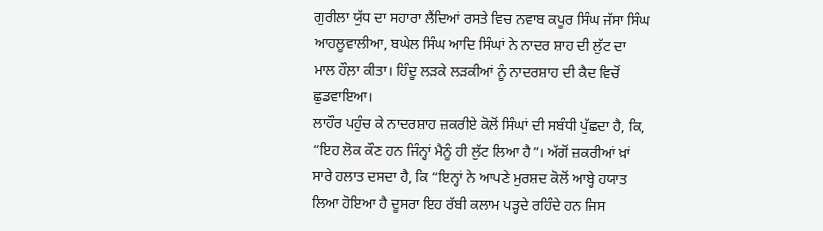ਗੁਰੀਲਾ ਯੁੱਧ ਦਾ ਸਹਾਰਾ ਲੈਂਦਿਆਂ ਰਸਤੇ ਵਿਚ ਨਵਾਬ ਕਪੂਰ ਸਿੰਘ ਜੱਸਾ ਸਿੰਘ ਆਹਲੂਵਾਲੀਆ, ਬਘੇਲ ਸਿੰਘ ਆਦਿ ਸਿੰਘਾਂ ਨੇ ਨਾਦਰ ਸ਼ਾਹ ਦੀ ਲੁੱਟ ਦਾ ਮਾਲ ਹੌਲ਼ਾ ਕੀਤਾ। ਹਿੰਦੂ ਲੜਕੇ ਲੜਕੀਆਂ ਨੂੰ ਨਾਦਰਸ਼ਾਹ ਦੀ ਕੈਦ ਵਿਚੋਂ ਛੁਡਵਾਇਆ।
ਲਾਹੌਰ ਪਹੁੰਚ ਕੇ ਨਾਦਰਸ਼ਾਹ ਜ਼ਕਰੀਏ ਕੋਲੋਂ ਸਿੰਘਾਂ ਦੀ ਸਬੰਧੀ ਪੁੱਛਦਾ ਹੈ, ਕਿ, “ਇਹ ਲੋਕ ਕੌਣ ਹਨ ਜਿੰਨ੍ਹਾਂ ਮੈਨੂੰ ਹੀ ਲੁੱਟ ਲਿਆ ਹੈ”। ਅੱਗੋਂ ਜ਼ਕਰੀਆਂ ਖ਼ਾਂ ਸਾਰੇ ਹਲਾਤ ਦਸਦਾ ਹੈ, ਕਿ “ਇਨ੍ਹਾਂ ਨੇ ਆਪਣੇ ਮੁਰਸ਼ਦ ਕੋਲੋਂ ਆਬ੍ਹੇ ਹਯਾਤ ਲਿਆ ਹੋਇਆ ਹੈ ਦੂਸਰਾ ਇਹ ਰੱਬੀ ਕਲਾਮ ਪੜ੍ਹਦੇ ਰਹਿੰਦੇ ਹਨ ਜਿਸ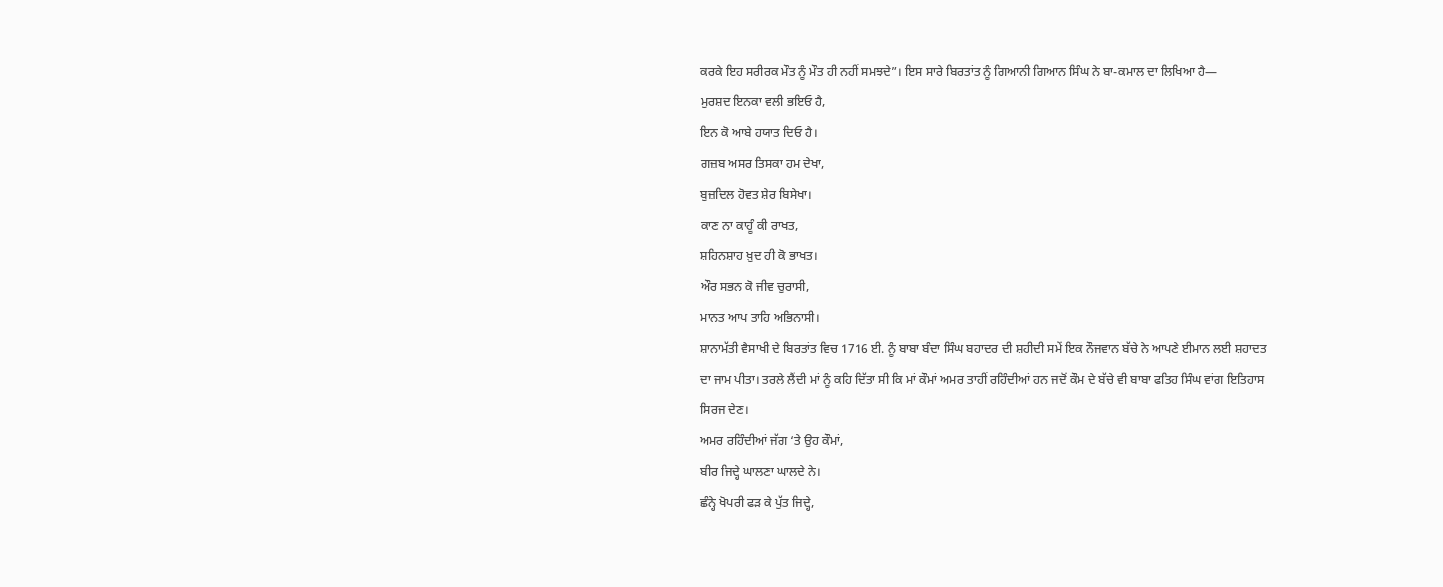ਕਰਕੇ ਇਹ ਸਰੀਰਕ ਮੌਤ ਨੂੰ ਮੌਤ ਹੀ ਨਹੀਂ ਸਮਝਦੇ”। ਇਸ ਸਾਰੇ ਬਿਰਤਾਂਤ ਨੂੰ ਗਿਆਨੀ ਗਿਆਨ ਸਿੰਘ ਨੇ ਬਾ-ਕਮਾਲ ਦਾ ਲਿਖਿਆ ਹੈ—
ਮੁਰਸ਼ਦ ਇਨਕਾ ਵਲੀ ਭਇਓ ਹੈ,
ਇਨ ਕੋ ਆਬੇ ਹਯਾਤ ਦਿਓ ਹੈ।
ਗਜ਼ਬ ਅਸਰ ਤਿਸਕਾ ਹਮ ਦੇਖਾ,
ਬੁਜ਼ਦਿਲ ਹੋਵਤ ਸ਼ੇਰ ਬਿਸੇਖਾ।
ਕਾਣ ਨਾ ਕਾਹੂੰ ਕੀ ਰਾਖਤ,
ਸ਼ਹਿਨਸ਼ਾਹ ਖ਼ੁਦ ਹੀ ਕੋ ਭਾਖਤ।
ਔਰ ਸਭਨ ਕੋ ਜੀਵ ਚੁਰਾਸੀ,
ਮਾਨਤ ਆਪ ਤਾਹਿ ਅਭਿਨਾਸੀ।
ਸ਼ਾਨਾਮੱਤੀ ਵੈਸਾਖੀ ਦੇ ਬਿਰਤਾਂਤ ਵਿਚ 1716 ਈ. ਨੂੰ ਬਾਬਾ ਬੰਦਾ ਸਿੰਘ ਬਹਾਦਰ ਦੀ ਸ਼ਹੀਦੀ ਸਮੇਂ ਇਕ ਨੌਜਵਾਨ ਬੱਚੇ ਨੇ ਆਪਣੇ ਈਮਾਨ ਲਈ ਸ਼ਹਾਦਤ ਦਾ ਜਾਮ ਪੀਤਾ। ਤਰਲੇ ਲੈਂਦੀ ਮਾਂ ਨੂੰ ਕਹਿ ਦਿੱਤਾ ਸੀ ਕਿ ਮਾਂ ਕੌਮਾਂ ਅਮਰ ਤਾਹੀਂ ਰਹਿੰਦੀਆਂ ਹਨ ਜਦੋਂ ਕੌਮ ਦੇ ਬੱਚੇ ਵੀ ਬਾਬਾ ਫਤਿਹ ਸਿੰਘ ਵਾਂਗ ਇਤਿਹਾਸ ਸਿਰਜ ਦੇਣ।
ਅਮਰ ਰਹਿੰਦੀਆਂ ਜੱਗ ‘ਤੇ ਉਹ ਕੌਮਾਂ,
ਬੀਰ ਜਿਦ੍ਹੇ ਘਾਲਣਾ ਘਾਲਦੇ ਨੇ।
ਛੰਨ੍ਹੇ ਖੋਪਰੀ ਫੜ ਕੇ ਪੁੱਤ ਜਿਦ੍ਹੇ,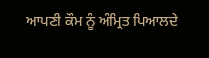ਆਪਣੀ ਕੌਮ ਨੂੰ ਅੰਮ੍ਰਿਤ ਪਿਆਲਦੇ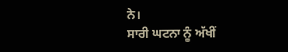ਨੇ।
ਸਾਰੀ ਘਟਨਾ ਨੂੰ ਅੱਖੀਂ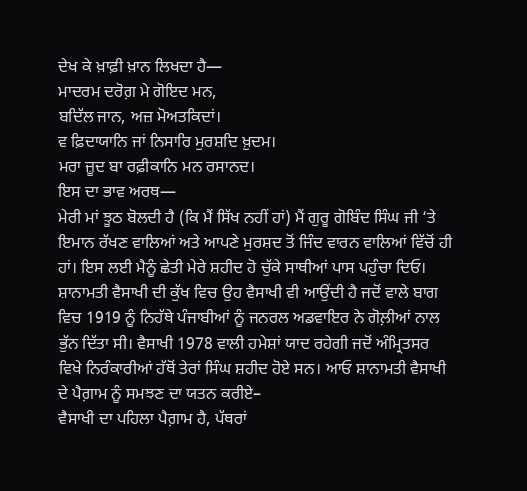ਦੇਖ ਕੇ ਖ਼ਾਫ਼ੀ ਖ਼ਾਨ ਲਿਖਦਾ ਹੈ—
ਮਾਦਰਮ ਦਰੋਗ਼ ਮੇ ਗੋਇਦ ਮਨ,
ਬਦਿੱਲ ਜਾਨ, ਅਜ਼ ਮੋਅਤਕਿਦਾਂ।
ਵ ਫ਼ਿਦਾਯਾਨਿ ਜਾਂ ਨਿਸਾਰਿ ਮੁਰਸ਼ਦਿ ਖ਼ੁਦਮ।
ਮਰਾ ਜ਼ੂਦ ਬਾ ਰਫ਼ੀਕਾਨਿ ਮਨ ਰਸਾਨਦ।
ਇਸ ਦਾ ਭਾਵ ਅਰਥ—
ਮੇਰੀ ਮਾਂ ਝੂਠ ਬੋਲਦੀ ਹੈ (ਕਿ ਮੈਂ ਸਿੱਖ ਨਹੀਂ ਹਾਂ) ਮੈਂ ਗੁਰੂ ਗੋਬਿੰਦ ਸਿੰਘ ਜੀ ‘ਤੇ ਇਮਾਨ ਰੱਖਣ ਵਾਲਿਆਂ ਅਤੇ ਆਪਣੇ ਮੁਰਸ਼ਦ ਤੋਂ ਜਿੰਦ ਵਾਰਨ ਵਾਲਿਆਂ ਵਿੱਚੋਂ ਹੀ ਹਾਂ। ਇਸ ਲਈ ਮੈਨੂੰ ਛੇਤੀ ਮੇਰੇ ਸ਼ਹੀਦ ਹੋ ਚੁੱਕੇ ਸਾਥੀਆਂ ਪਾਸ ਪਹੁੰਚਾ ਦਿਓ।
ਸ਼ਾਨਾਮਤੀ ਵੈਸਾਖੀ ਦੀ ਕੁੱਖ ਵਿਚ ਉਹ ਵੈਸਾਖੀ ਵੀ ਆਉਂਦੀ ਹੈ ਜਦੋਂ ਵਾਲੇ ਬਾਗ ਵਿਚ 1919 ਨੂੰ ਨਿਹੱਥੇ ਪੰਜਾਬੀਆਂ ਨੂੰ ਜਨਰਲ ਅਡਵਾਇਰ ਨੇ ਗੋਲ਼ੀਆਂ ਨਾਲ ਭੁੱਨ ਦਿੱਤਾ ਸੀ। ਵੈਸਾਖੀ 1978 ਵਾਲੀ ਹਮੇਸ਼ਾਂ ਯਾਦ ਰਹੇਗੀ ਜਦੋਂ ਅੰਮ੍ਰਿਤਸਰ ਵਿਖੇ ਨਿਰੰਕਾਰੀਆਂ ਹੱਥੋਂ ਤੇਰਾਂ ਸਿੰਘ ਸ਼ਹੀਦ ਹੋਏ ਸਨ। ਆਓ ਸ਼ਾਨਾਮਤੀ ਵੈਸਾਖੀ ਦੇ ਪੈਗ਼ਾਮ ਨੂੰ ਸਮਝਣ ਦਾ ਯਤਨ ਕਰੀਏ–
ਵੈਸਾਖੀ ਦਾ ਪਹਿਲਾ ਪੈਗ਼ਾਮ ਹੈ, ਪੱਥਰਾਂ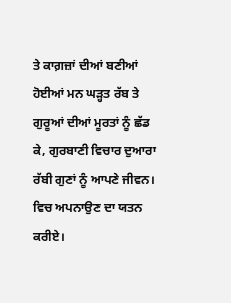ਤੇ ਕਾਗ਼ਜ਼ਾਂ ਦੀਆਂ ਬਣੀਆਂ ਹੋਈਆਂ ਮਨ ਘੜ੍ਹਤ ਰੱਬ ਤੇ ਗੁਰੂਆਂ ਦੀਆਂ ਮੂਰਤਾਂ ਨੂੰ ਛੱਡ ਕੇ, ਗੁਰਬਾਣੀ ਵਿਚਾਰ ਦੁਆਰਾ ਰੱਬੀ ਗੁਣਾਂ ਨੂੰ ਆਪਣੇ ਜੀਵਨ। ਵਿਚ ਅਪਨਾਉਣ ਦਾ ਯਤਨ ਕਰੀਏ।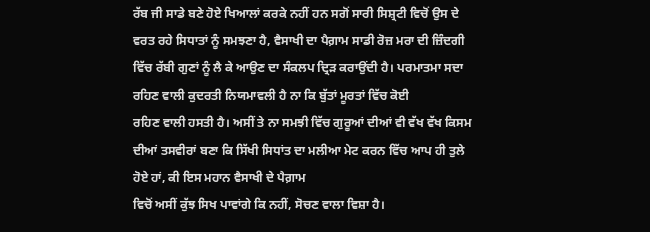ਰੱਬ ਜੀ ਸਾਡੇ ਬਣੇ ਹੋਏ ਖਿਆਲਾਂ ਕਰਕੇ ਨਹੀਂ ਹਨ ਸਗੋਂ ਸਾਰੀ ਸਿਸ਼੍ਰਟੀ ਵਿਚੋਂ ਉਸ ਦੇ ਵਰਤ ਰਹੇ ਸਿਧਾਤਾਂ ਨੂੰ ਸਮਝਣਾ ਹੈ, ਵੈਸਾਖੀ ਦਾ ਪੈਗ਼ਾਮ ਸਾਡੀ ਰੋਜ਼ ਮਰਾ ਦੀ ਜ਼ਿੰਦਗੀ ਵਿੱਚ ਰੱਬੀ ਗੁਣਾਂ ਨੂੰ ਲੈ ਕੇ ਆਉਣ ਦਾ ਸੰਕਲਪ ਦ੍ਰਿੜ ਕਰਾਉਂਦੀ ਹੈ। ਪਰਮਾਤਮਾ ਸਦਾ ਰਹਿਣ ਵਾਲੀ ਕੁਦਰਤੀ ਨਿਯਮਾਵਲੀ ਹੈ ਨਾ ਕਿ ਬੁੱਤਾਂ ਮੂਰਤਾਂ ਵਿੱਚ ਕੋਈ
ਰਹਿਣ ਵਾਲੀ ਹਸਤੀ ਹੈ। ਅਸੀਂ ਤੇ ਨਾ ਸਮਝੀ ਵਿੱਚ ਗੁਰੂਆਂ ਦੀਆਂ ਵੀ ਵੱਖ ਵੱਖ ਕਿਸਮ ਦੀਆਂ ਤਸਵੀਰਾਂ ਬਣਾ ਕਿ ਸਿੱਖੀ ਸਿਧਾਂਤ ਦਾ ਮਲੀਆ ਮੇਟ ਕਰਨ ਵਿੱਚ ਆਪ ਹੀ ਤੁਲੇ ਹੋਏ ਹਾਂ, ਕੀ ਇਸ ਮਹਾਨ ਵੈਸਾਖੀ ਦੇ ਪੈਗ਼ਾਮ
ਵਿਚੋਂ ਅਸੀਂ ਕੁੱਝ ਸਿਖ ਪਾਵਾਂਗੇ ਕਿ ਨਹੀਂ, ਸੋਚਣ ਵਾਲਾ ਵਿਸ਼ਾ ਹੈ।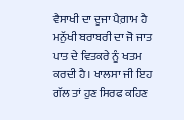ਵੈਸਾਖੀ ਦਾ ਦੂਜਾ ਪੈਗ਼ਾਮ ਹੈ ਮਨੁੱਖੀ ਬਰਾਬਰੀ ਦਾ ਜੋ ਜਾਤ ਪਾਤ ਦੇ ਵਿਤਕਰੇ ਨੂੰ ਖਤਮ ਕਰਦੀ ਹੈ। ਖਾਲਸਾ ਜੀ ਇਹ ਗੱਲ ਤਾਂ ਹੁਣ ਸਿਰਫ ਕਹਿਣ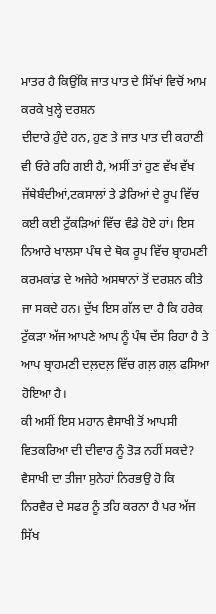ਮਾਤਰ ਹੈ ਕਿਉਂਕਿ ਜਾਤ ਪਾਤ ਦੇ ਸਿੱਖਾਂ ਵਿਚੋਂ ਆਮ ਕਰਕੇ ਖੁਲ੍ਹੇ ਦਰਸ਼ਨ
ਦੀਦਾਰੇ ਹੁੰਦੇ ਹਨ, ਹੁਣ ਤੇ ਜਾਤ ਪਾਤ ਦੀ ਕਹਾਣੀ ਵੀ ਓਰੇ ਰਹਿ ਗਈ ਹੈ, ਅਸੀਂ ਤਾਂ ਹੁਣ ਵੱਖ ਵੱਖ ਜੱਥੇਬੰਦੀਆਂ,ਟਕਸਾਲਾਂ ਤੇ ਡੇਰਿਆਂ ਦੇ ਰੂਪ ਵਿੱਚ ਕਈ ਕਈ ਟੁੱਕੜਿਆਂ ਵਿੱਚ ਵੰਡੇ ਹੋਏ ਹਾਂ। ਇਸ ਨਿਆਰੇ ਖਾਲਸਾ ਪੰਥ ਦੇ ਥੋਕ ਰੂਪ ਵਿੱਚ ਬ੍ਰਾਹਮਣੀ ਕਰਮਕਾਂਡ ਦੇ ਅਜੇਹੇ ਅਸਥਾਨਾਂ ਤੋਂ ਦਰਸ਼ਨ ਕੀਤੇ ਜਾ ਸਕਦੇ ਹਨ। ਦੁੱਖ ਇਸ ਗੱਲ ਦਾ ਹੈ ਕਿ ਹਰੇਕ ਟੁੱਕੜਾ ਅੱਜ ਆਪਣੇ ਆਪ ਨੂੰ ਪੰਥ ਦੱਸ ਰਿਹਾ ਹੈ ਤੇ ਆਪ ਬ੍ਰਾਹਮਣੀ ਦਲ਼ਦਲ਼ ਵਿੱਚ ਗਲ਼ ਗਲ਼ ਫਸਿਆ ਹੋਇਆ ਹੈ।
ਕੀ ਅਸੀਂ ਇਸ ਮਹਾਨ ਵੈਸਾਖੀ ਤੋਂ ਆਪਸੀ ਵਿਤਕਰਿਆ ਦੀ ਦੀਵਾਰ ਨੂੰ ਤੋੜ ਨਹੀਂ ਸਕਦੇ?
ਵੈਸਾਖੀ ਦਾ ਤੀਜਾ ਸੁਨੇਹਾਂ ਨਿਰਭਉ ਹੋ ਕਿ ਨਿਰਵੈਰ ਦੇ ਸਫਰ ਨੂੰ ਤਹਿ ਕਰਨਾ ਹੈ ਪਰ ਅੱਜ ਸਿੱਖ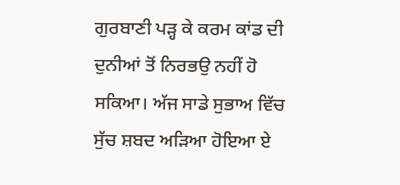ਗੁਰਬਾਣੀ ਪੜ੍ਹ ਕੇ ਕਰਮ ਕਾਂਡ ਦੀ ਦੁਨੀਆਂ ਤੋਂ ਨਿਰਭਉ ਨਹੀਂ ਹੋ ਸਕਿਆ। ਅੱਜ ਸਾਡੇ ਸੁਭਾਅ ਵਿੱਚ ਸੁੱਚ ਸ਼ਬਦ ਅੜਿਆ ਹੋਇਆ ਏ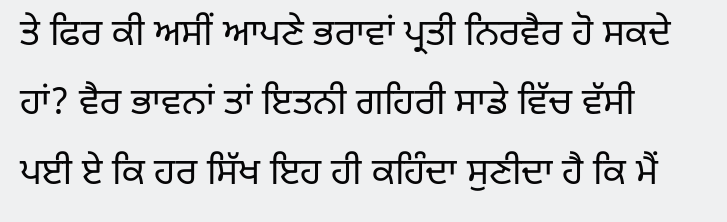ਤੇ ਫਿਰ ਕੀ ਅਸੀਂ ਆਪਣੇ ਭਰਾਵਾਂ ਪ੍ਰਤੀ ਨਿਰਵੈਰ ਹੋ ਸਕਦੇ ਹਾਂ? ਵੈਰ ਭਾਵਨਾਂ ਤਾਂ ਇਤਨੀ ਗਹਿਰੀ ਸਾਡੇ ਵਿੱਚ ਵੱਸੀ ਪਈ ਏ ਕਿ ਹਰ ਸਿੱਖ ਇਹ ਹੀ ਕਹਿੰਦਾ ਸੁਣੀਦਾ ਹੈ ਕਿ ਮੈਂ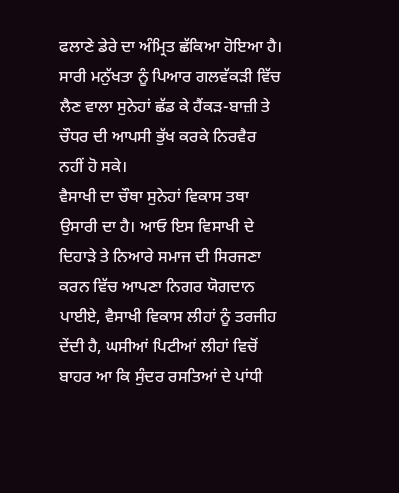ਫਲਾਣੇ ਡੇਰੇ ਦਾ ਅੰਮ੍ਰਿਤ ਛੱਕਿਆ ਹੋਇਆ ਹੈ। ਸਾਰੀ ਮਨੁੱਖਤਾ ਨੂੰ ਪਿਆਰ ਗਲਵੱਕੜੀ ਵਿੱਚ ਲੈਣ ਵਾਲਾ ਸੁਨੇਹਾਂ ਛੱਡ ਕੇ ਹੈਂਕੜ-ਬਾਜ਼ੀ ਤੇ ਚੌਧਰ ਦੀ ਆਪਸੀ ਭੁੱਖ ਕਰਕੇ ਨਿਰਵੈਰ ਨਹੀਂ ਹੋ ਸਕੇ।
ਵੈਸਾਖੀ ਦਾ ਚੌਥਾ ਸੁਨੇਹਾਂ ਵਿਕਾਸ ਤਥਾ ਉਸਾਰੀ ਦਾ ਹੈ। ਆਓ ਇਸ ਵਿਸਾਖੀ ਦੇ ਦਿਹਾੜੇ ਤੇ ਨਿਆਰੇ ਸਮਾਜ ਦੀ ਸਿਰਜਣਾ ਕਰਨ ਵਿੱਚ ਆਪਣਾ ਨਿਗਰ ਯੋਗਦਾਨ ਪਾਈਏ, ਵੈਸਾਖੀ ਵਿਕਾਸ ਲੀਹਾਂ ਨੂੰ ਤਰਜੀਹ ਦੇਂਦੀ ਹੈ, ਘਸੀਆਂ ਪਿਟੀਆਂ ਲੀਹਾਂ ਵਿਚੋਂ ਬਾਹਰ ਆ ਕਿ ਸੁੰਦਰ ਰਸਤਿਆਂ ਦੇ ਪਾਂਧੀ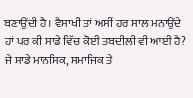ਬਣਾਉਂਦੀ ਹੈ। ਵੈਸਾਖੀ ਤਾਂ ਅਸੀਂ ਹਰ ਸਾਲ ਮਨਾਉਂਦੇ ਹਾਂ ਪਰ ਕੀ ਸਾਡੇ ਵਿੱਚ ਕੋਈ ਤਬਦੀਲੀ ਵੀ ਆਈ ਹੈ? ਜੇ ਸਾਡੇ ਮਾਨਸਿਕ, ਸਮਾਜਿਕ ਤੇ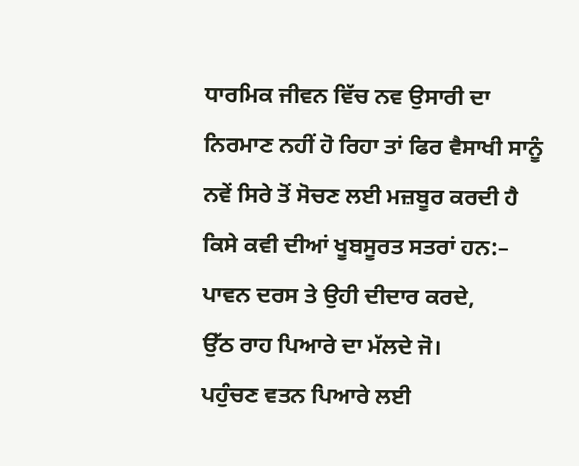ਧਾਰਮਿਕ ਜੀਵਨ ਵਿੱਚ ਨਵ ਉਸਾਰੀ ਦਾ ਨਿਰਮਾਣ ਨਹੀਂ ਹੋ ਰਿਹਾ ਤਾਂ ਫਿਰ ਵੈਸਾਖੀ ਸਾਨੂੰ ਨਵੇਂ ਸਿਰੇ ਤੋਂ ਸੋਚਣ ਲਈ ਮਜ਼ਬੂਰ ਕਰਦੀ ਹੈ ਕਿਸੇ ਕਵੀ ਦੀਆਂ ਖੂਬਸੂਰਤ ਸਤਰਾਂ ਹਨ:–
ਪਾਵਨ ਦਰਸ ਤੇ ਉਹੀ ਦੀਦਾਰ ਕਰਦੇ,
ਉੱਠ ਰਾਹ ਪਿਆਰੇ ਦਾ ਮੱਲਦੇ ਜੋ।
ਪਹੁੰਚਣ ਵਤਨ ਪਿਆਰੇ ਲਈ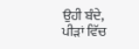ਉਹੀ ਬੰਦੇ,
ਪੀੜਾਂ ਵਿੱਚ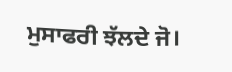ਮੁਸਾਫਰੀ ਝੱਲਦੇ ਜੋ।